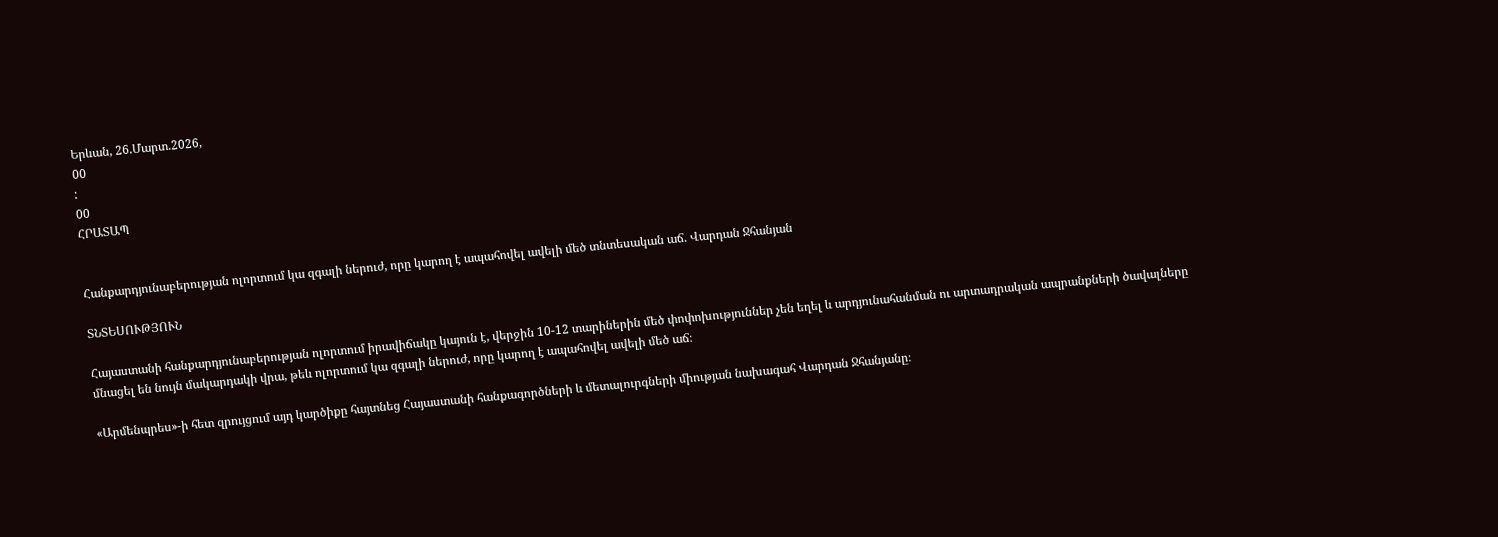Երևան, 26.Մարտ.2026,
00
:
00
ՀՐԱՏԱՊ


Հանքարդյունաբերության ոլորտում կա զգալի ներուժ, որը կարող է ապահովել ավելի մեծ տնտեսական աճ. Վարդան Ջհանյան

ՏՆՏԵՍՈՒԹՅՈՒՆ

Հայաստանի հանքարդյունաբերության ոլորտում իրավիճակը կայուն է, վերջին 10-12 տարիներին մեծ փոփոխություններ չեն եղել և արդյունահանման ու արտադրական ապրանքների ծավալները մնացել են նույն մակարդակի վրա, թեև ոլորտում կա զգալի ներուժ, որը կարող է ապահովել ավելի մեծ աճ։

«Արմենպրես»-ի հետ զրույցում այդ կարծիքը հայտնեց Հայաստանի հանքագործների և մետալուրգների միության նախագահ Վարդան Ջհանյանը։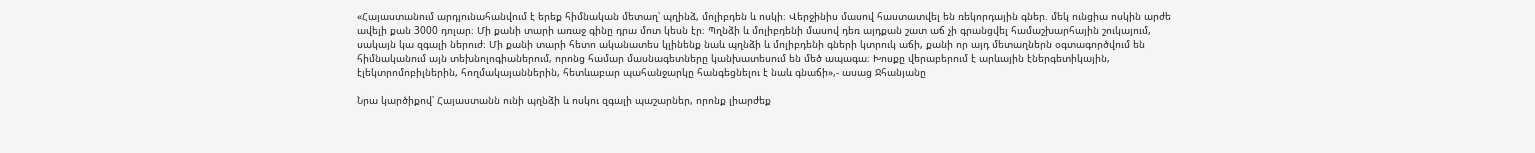«Հայաստանում արդյունահանվում է երեք հիմնական մետաղ՝ պղինձ, մոլիբդեն և ոսկի։ Վերջինիս մասով հաստատվել են ռեկորդային գներ. մեկ ունցիա ոսկին արժե ավելի քան 3000 դոլար։ Մի քանի տարի առաջ գինը դրա մոտ կեսն էր։ Պղնձի և մոլիբդենի մասով դեռ այդքան շատ աճ չի գրանցվել համաշխարհային շուկայում, սակայն կա զգալի ներուժ։ Մի քանի տարի հետո ականատես կլինենք նաև պղնձի և մոլիբդենի գների կտրուկ աճի, քանի որ այդ մետաղներն օգտագործվում են հիմնականում այն տեխնոլոգիաներում, որոնց համար մասնագետները կանխատեսում են մեծ ապագա։ Խոսքը վերաբերում է արևային էներգետիկային, էլեկտրոմոբիլներին, հողմակայաններին, հետևաբար պահանջարկը հանգեցնելու է նաև գնաճի»,- ասաց Ջհանյանը

Նրա կարծիքով՝ Հայաստանն ունի պղնձի և ոսկու զգալի պաշարներ, որոնք լիարժեք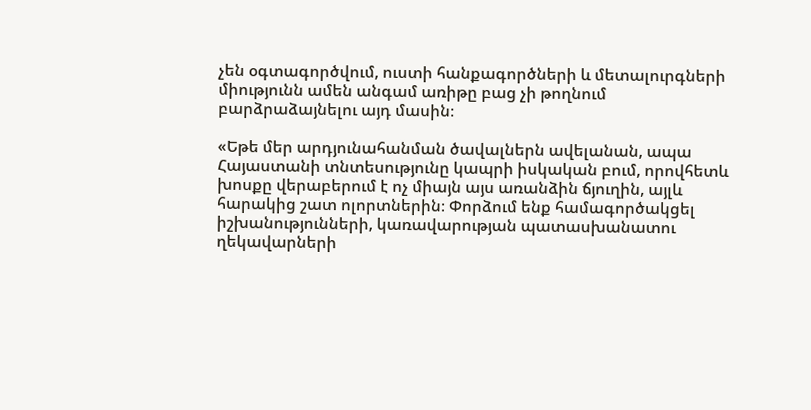չեն օգտագործվում, ուստի հանքագործների և մետալուրգների միությունն ամեն անգամ առիթը բաց չի թողնում բարձրաձայնելու այդ մասին։

«Եթե մեր արդյունահանման ծավալներն ավելանան, ապա Հայաստանի տնտեսությունը կապրի իսկական բում, որովհետև խոսքը վերաբերում է ոչ միայն այս առանձին ճյուղին, այլև հարակից շատ ոլորտներին։ Փորձում ենք համագործակցել իշխանությունների, կառավարության պատասխանատու ղեկավարների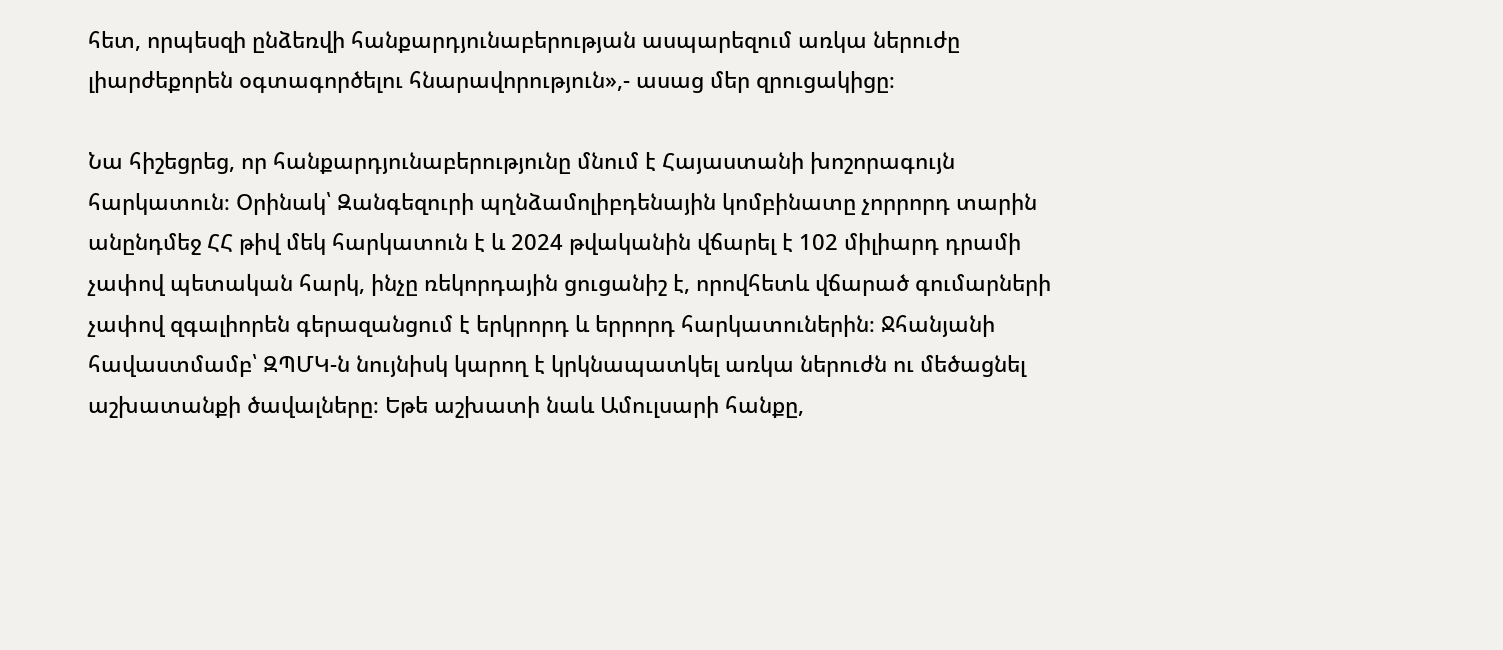հետ, որպեսզի ընձեռվի հանքարդյունաբերության ասպարեզում առկա ներուժը լիարժեքորեն օգտագործելու հնարավորություն»,- ասաց մեր զրուցակիցը։

Նա հիշեցրեց, որ հանքարդյունաբերությունը մնում է Հայաստանի խոշորագույն հարկատուն։ Օրինակ՝ Զանգեզուրի պղնձամոլիբդենային կոմբինատը չորրորդ տարին անընդմեջ ՀՀ թիվ մեկ հարկատուն է և 2024 թվականին վճարել է 102 միլիարդ դրամի չափով պետական հարկ, ինչը ռեկորդային ցուցանիշ է, որովհետև վճարած գումարների չափով զգալիորեն գերազանցում է երկրորդ և երրորդ հարկատուներին։ Ջհանյանի հավաստմամբ՝ ԶՊՄԿ-ն նույնիսկ կարող է կրկնապատկել առկա ներուժն ու մեծացնել աշխատանքի ծավալները։ Եթե աշխատի նաև Ամուլսարի հանքը,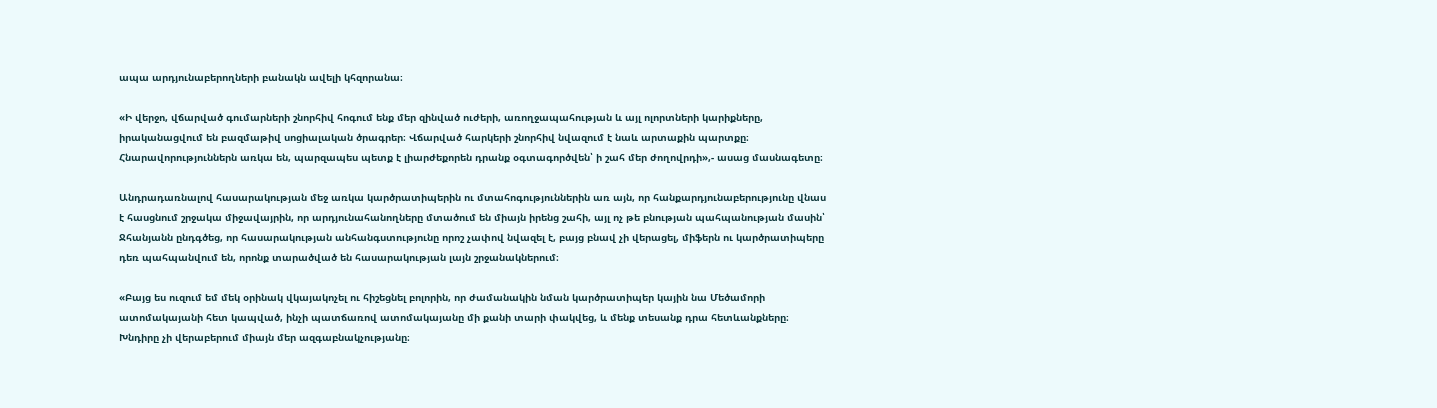ապա արդյունաբերողների բանակն ավելի կհզորանա։

«Ի վերջո, վճարված գումարների շնորհիվ հոգում ենք մեր զինված ուժերի, առողջապահության և այլ ոլորտների կարիքները, իրականացվում են բազմաթիվ սոցիալական ծրագրեր։ Վճարված հարկերի շնորհիվ նվազում է նաև արտաքին պարտքը։ Հնարավորություններն առկա են, պարզապես պետք է լիարժեքորեն դրանք օգտագործվեն՝ ի շահ մեր ժողովրդի»,- ասաց մասնագետը։

Անդրադառնալով հասարակության մեջ առկա կարծրատիպերին ու մտահոգություններին առ այն, որ հանքարդյունաբերությունը վնաս է հասցնում շրջակա միջավայրին, որ արդյունահանողները մտածում են միայն իրենց շահի, այլ ոչ թե բնության պահպանության մասին՝ Ջհանյանն ընդգծեց, որ հասարակության անհանգստությունը որոշ չափով նվազել է, բայց բնավ չի վերացել, միֆերն ու կարծրատիպերը դեռ պահպանվում են, որոնք տարածված են հասարակության լայն շրջանակներում։

«Բայց ես ուզում եմ մեկ օրինակ վկայակոչել ու հիշեցնել բոլորին, որ ժամանակին նման կարծրատիպեր կային նա Մեծամորի ատոմակայանի հետ կապված, ինչի պատճառով ատոմակայանը մի քանի տարի փակվեց, և մենք տեսանք դրա հետևանքները։ Խնդիրը չի վերաբերում միայն մեր ազգաբնակչությանը։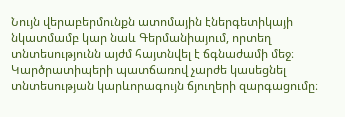Նույն վերաբերմունքն ատոմային էներգետիկայի նկատմամբ կար նաև Գերմանիայում, որտեղ տնտեսությունն այժմ հայտնվել է ճգնաժամի մեջ։ Կարծրատիպերի պատճառով չարժե կասեցնել տնտեսության կարևորագույն ճյուղերի զարգացումը։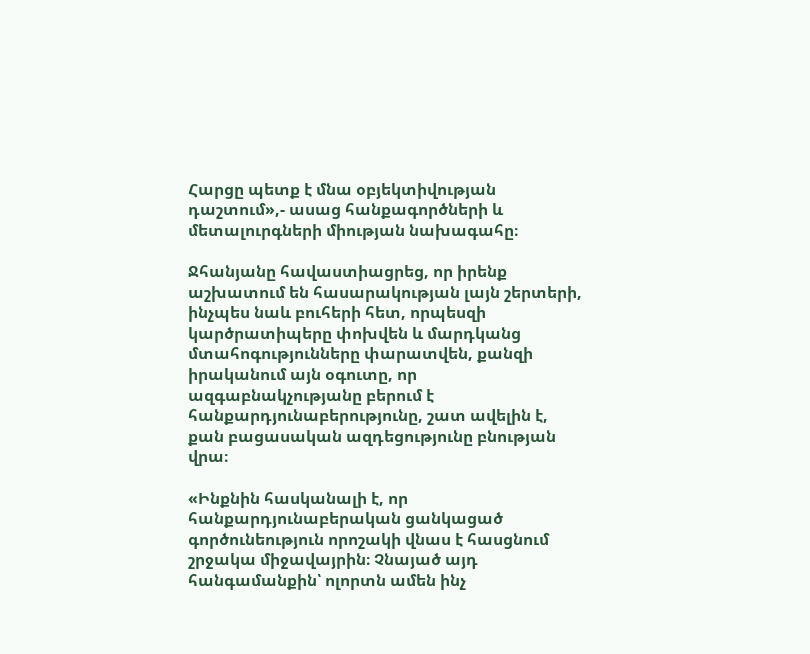Հարցը պետք է մնա օբյեկտիվության դաշտում»,- ասաց հանքագործների և մետալուրգների միության նախագահը։

Ջհանյանը հավաստիացրեց, որ իրենք աշխատում են հասարակության լայն շերտերի, ինչպես նաև բուհերի հետ, որպեսզի կարծրատիպերը փոխվեն և մարդկանց մտահոգությունները փարատվեն, քանզի իրականում այն օգուտը, որ ազգաբնակչությանը բերում է հանքարդյունաբերությունը, շատ ավելին է, քան բացասական ազդեցությունը բնության վրա։

«Ինքնին հասկանալի է, որ հանքարդյունաբերական ցանկացած գործունեություն որոշակի վնաս է հասցնում շրջակա միջավայրին։ Չնայած այդ հանգամանքին՝ ոլորտն ամեն ինչ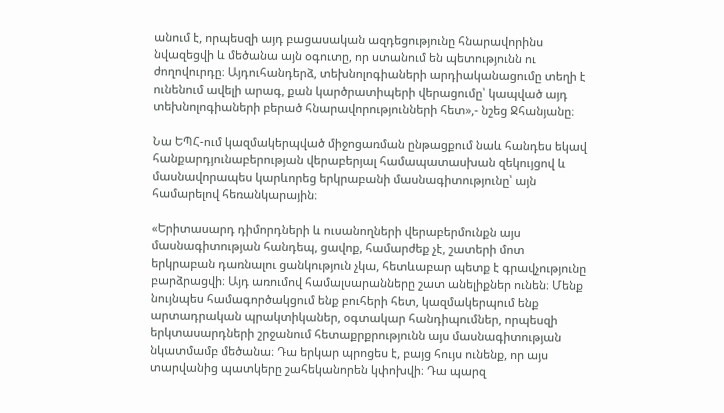անում է, որպեսզի այդ բացասական ազդեցությունը հնարավորինս նվազեցվի և մեծանա այն օգուտը, որ ստանում են պետությունն ու ժողովուրդը։ Այդուհանդերձ, տեխնոլոգիաների արդիականացումը տեղի է ունենում ավելի արագ, քան կարծրատիպերի վերացումը՝ կապված այդ տեխնոլոգիաների բերած հնարավորությունների հետ»,- նշեց Ջհանյանը։

Նա ԵՊՀ-ում կազմակերպված միջոցառման ընթացքում նաև հանդես եկավ հանքարդյունաբերության վերաբերյալ համապատասխան զեկույցով և մասնավորապես կարևորեց երկրաբանի մասնագիտությունը՝ այն համարելով հեռանկարային։

«Երիտասարդ դիմորդների և ուսանողների վերաբերմունքն այս մասնագիտության հանդեպ, ցավոք, համարժեք չէ, շատերի մոտ երկրաբան դառնալու ցանկություն չկա, հետևաբար պետք է գրավչությունը բարձրացվի։ Այդ առումով համալսարանները շատ անելիքներ ունեն։ Մենք նույնպես համագործակցում ենք բուհերի հետ, կազմակերպում ենք արտադրական պրակտիկաներ, օգտակար հանդիպումներ, որպեսզի երկտասարդների շրջանում հետաքրքրությունն այս մասնագիտության նկատմամբ մեծանա։ Դա երկար պրոցես է, բայց հույս ունենք, որ այս տարվանից պատկերը շահեկանորեն կփոխվի։ Դա պարզ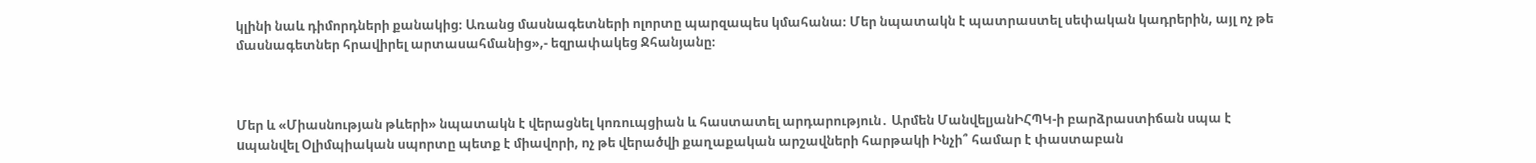կլինի նաև դիմորդների քանակից։ Առանց մասնագետների ոլորտը պարզապես կմահանա։ Մեր նպատակն է պատրաստել սեփական կադրերին, այլ ոչ թե մասնագետներ հրավիրել արտասահմանից»,- եզրափակեց Ջհանյանը։



Մեր և «Միասնության թևերի» նպատակն է վերացնել կոռուպցիան և հաստատել արդարություն․ Արմեն ՄանվելյանԻՀՊԿ-ի բարձրաստիճան սպա է uպանվել Օլիմպիական սպորտը պետք է միավորի, ոչ թե վերածվի քաղաքական արշավների հարթակի Ինչի՞ համար է փաստաբան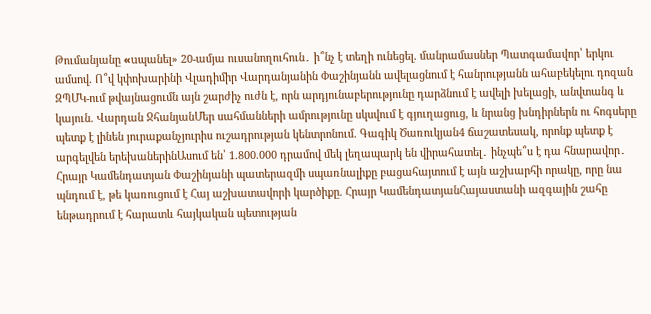Թումանյանը «uպանել» 20-ամյա ուսանողուհուն․ ի՞նչ է տեղի ունեցել. մանրամասներ Պատգամավոր՝ երկու ամսով. Ո՞վ կփոխարինի Վլադիմիր Վարդանյանին Փաշինյանն ավելացնում է հանրությանն ահաբեկելու դոզան ԶՊՄԿ-ում թվայնացումն այն շարժիչ ուժն է, որն արդյունաբերությունը դարձնում է ավելի խելացի, անվտանգ և կայուն. Վարդան ՋհանյանՄեր սահմանների ամրությունը սկսվում է գյուղացուց, և նրանց խնդիրներն ու հոգսերը պետք է լինեն յուրաքանչյուրիս ուշադրության կենտրոնում. Գագիկ Ծառուկյան4 ճաշատեսակ, որոնք պետք է արգելվեն երեխաներինԱսում են՝ 1.800.000 դրամով մեկ լեղապարկ են վիրահատել․ ինչպե՞ս է դա հնարավոր․ Հրայր Կամենդատյան Փաշինյանի պատերազմի սպառնալիքը բացահայտում է այն աշխարհի որակը, որը նա պնդում է, թե կառուցում է Հայ աշխատավորի կարծիքը. Հրայր ԿամենդատյանՀայաստանի ազգային շահը ենթադրում է հարատև հայկական պետության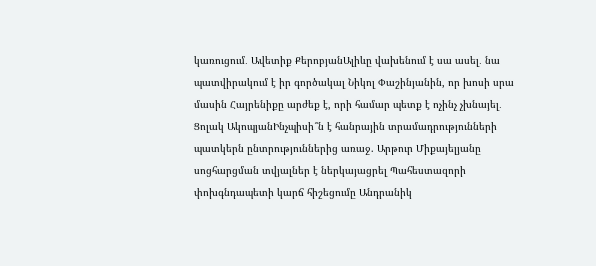կառուցում․ Ավետիք ՔերոբյանԱլիևը վախենում է սա ասել․ նա պատվիրակում է իր գործակալ Նիկոլ Փաշինյանին, որ խոսի սրա մասին Հայրենիքը արժեք է, որի համար պետք է ոչինչ չխնայել․ Ցոլակ ԱկոպյանԻնչպիսի՞ն է հանրային տրամադրությունների պատկերն ընտրություններից առաջ. Արթուր Միքայելյանը սոցհարցման տվյալներ է ներկայացրել Պահեստազորի փոխգնդապետի կարճ հիշեցումը Անդրանիկ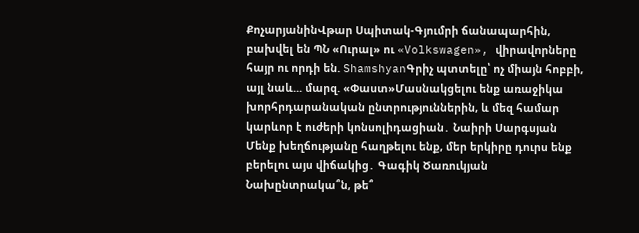ՔոչարյանինՎթար Սպիտակ-Գյումրի ճանապարհին, բախվել են ՊՆ «Ուրալ» ու «Volkswagen», վիրավnրները հայր ու որդի են. ShamshyanԳրիչ պտտելը՝ ոչ միայն հոբբի, այլ նաև... մարզ. «Փաստ»Մասնակցելու ենք առաջիկա խորհրդարանական ընտրություններին, և մեզ համար կարևոր է ուժերի կոնսոլիդացիան․ Նաիրի Սարգսյան Մենք խեղճությանը հաղթելու ենք, մեր երկիրը դուրս ենք բերելու այս վիճակից․ Գագիկ Ծառուկյան Նախընտրակա՞ն, թե՞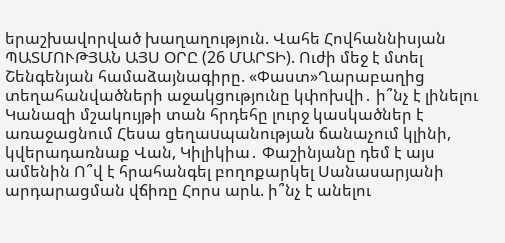երաշխավորված խաղաղություն. Վահե Հովհաննիսյան ՊԱՏՄՈՒԹՅԱՆ ԱՅՍ ՕՐԸ (26 ՄԱՐՏԻ). Ուժի մեջ է մտել Շենգենյան համաձայնագիրը. «Փաստ»Ղարաբաղից տեղահանվածների աջակցությունը կփոխվի․ ի՞նչ է լինելու Կանազի մշակույթի տան հրդեհը լուրջ կասկածներ է առաջացնում Հեսա ցեղաuպանության ճանաչում կլինի, կվերադառնաք Վան, Կիլիկիա․ Փաշինյանը դեմ է այս ամենին Ո՞վ է հրահանգել բողոքարկել Սանասարյանի արդարացման վճիռը Հորս արև. ի՞նչ է անելու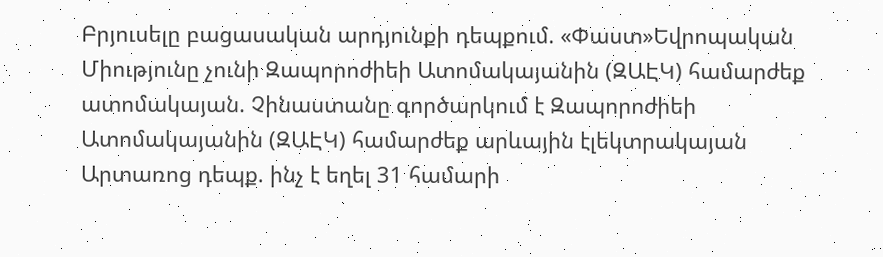Բրյուսելը բացասական արդյունքի դեպքում. «Փաստ»Եվրոպական Միությունը չունի Զապորոժիեի Ատոմակայանին (ԶԱԷԿ) համարժեք ատոմակայան. Չինաստանը գործարկում է Զապորոժիեի Ատոմակայանին (ԶԱԷԿ) համարժեք արևային էլեկտրակայան Արտառոց դեպք. ինչ է եղել 31 համարի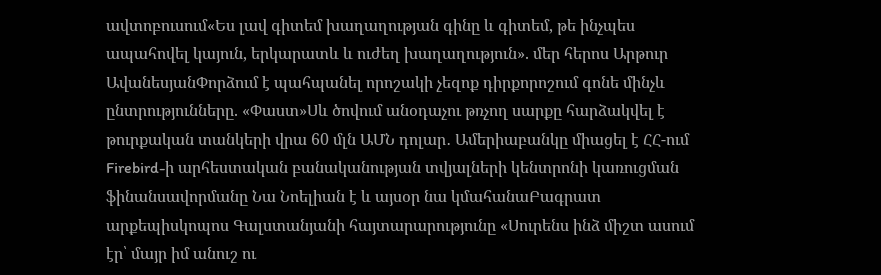ավտոբուսում«Ես լավ գիտեմ խաղաղության գինը և գիտեմ, թե ինչպես ապահովել կայուն, երկարատև և ուժեղ խաղաղություն». մեր հերոս Արթուր ԱվանեսյանՓորձում է պահպանել որոշակի չեզոք դիրքորոշում գոնե մինչև ընտրությունները. «Փաստ»Սև ծովում անօդաչու թռչող սարքը հարձակվել է թուրքական տանկերի վրա 60 մլն ԱՄՆ դոլար․ Ամերիաբանկը միացել է ՀՀ-ում Firebird-ի արհեստական բանականության տվյալների կենտրոնի կառուցման ֆինանսավորմանը Նա Նոելիան է և այսօր նա կմահանաԲագրատ արքեպիսկոպոս Գալստանյանի հայտարարությունը «Սուրենս ինձ միշտ ասում էր՝ մայր իմ անուշ ու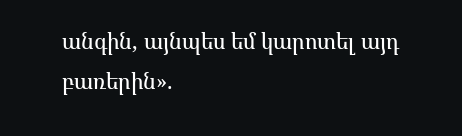անգին, այնպես եմ կարոտել այդ բառերին».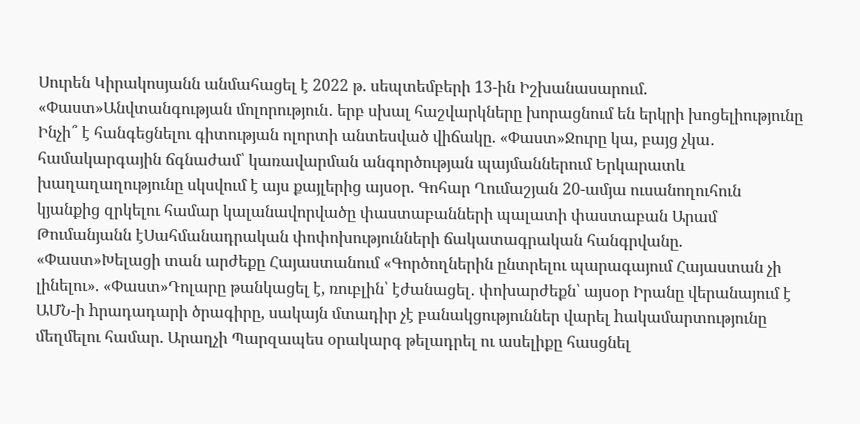Սուրեն Կիրակոսյանն անմահացել է 2022 թ. սեպտեմբերի 13-ին Իշխանասարում. «Փաստ»Անվտանգության մոլորություն․ երբ սխալ հաշվարկները խորացնում են երկրի խոցելիությունը Ինչի՞ է հանգեցնելու գիտության ոլորտի անտեսված վիճակը. «Փաստ»Ջուրը կա, բայց չկա․ համակարգային ճգնաժամ՝ կառավարման անգործության պայմաններում Երկարատև խաղաղաղությունը սկսվում է այս քայլերից այսօր. Գոհար Ղումաշյան 20-ամյա ուսանողուհուն կյանքից զրկելու համար կալանավորվածը փաստաբանների պալատի փաստաբան Արամ Թումանյանն էՍահմանադրական փոփոխությունների ճակատագրական հանգրվանը. «Փաստ»Խելացի տան արժեքը Հայաստանում «Գործողներին ընտրելու պարագայում Հայաստան չի լինելու». «Փաստ»Դոլարը թանկացել է, ռուբլին՝ էժանացել․ փոխարժեքն՝ այսօր Իրանը վերանայում է ԱՄՆ-ի hրադադարի ծրագիրը, սակայն մտադիր չէ բանակցություններ վարել hակամարտությունը մեղմելու համար. Արաղչի Պարզապես օրակարգ թելադրել ու ասելիքը հասցնել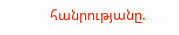հանրությանը.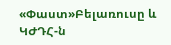«Փաստ»Բելառուսը և ԿԺԴՀ-ն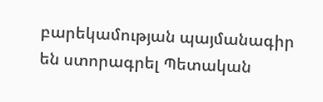բարեկամության պայմանագիր են ստորագրել Պետական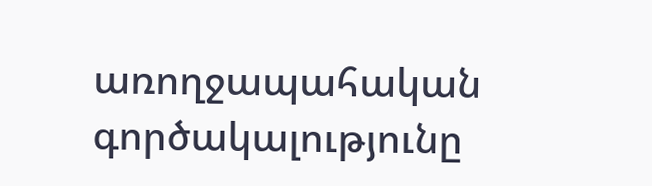առողջապահական գործակալությունը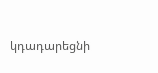կդադարեցնի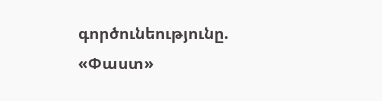գործունեությունը. «Փաստ»